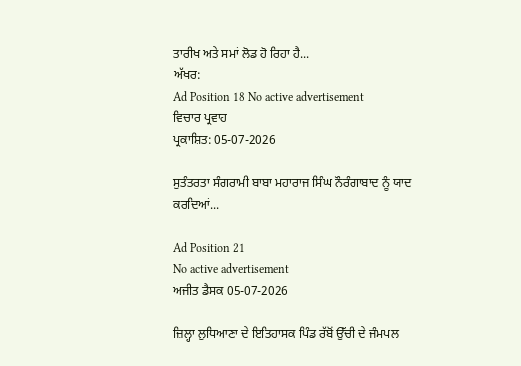ਤਾਰੀਖ ਅਤੇ ਸਮਾਂ ਲੋਡ ਹੋ ਰਿਹਾ ਹੈ...
ਅੱਖਰ:
Ad Position 18 No active advertisement
ਵਿਚਾਰ ਪ੍ਰਵਾਹ
ਪ੍ਰਕਾਸ਼ਿਤ: 05-07-2026

ਸੁਤੰਤਰਤਾ ਸੰਗਰਾਮੀ ਬਾਬਾ ਮਹਾਰਾਜ ਸਿੰਘ ਨੌਰੰਗਾਬਾਦ ਨੂੰ ਯਾਦ ਕਰਦਿਆਂ...

Ad Position 21
No active advertisement
ਅਜੀਤ ਡੈਸਕ 05-07-2026

ਜ਼ਿਲ੍ਹਾ ਲੁਧਿਆਣਾ ਦੇ ਇਤਿਹਾਸਕ ਪਿੰਡ ਰੱਬੋਂ ਉੱਚੀ ਦੇ ਜੰਮਪਲ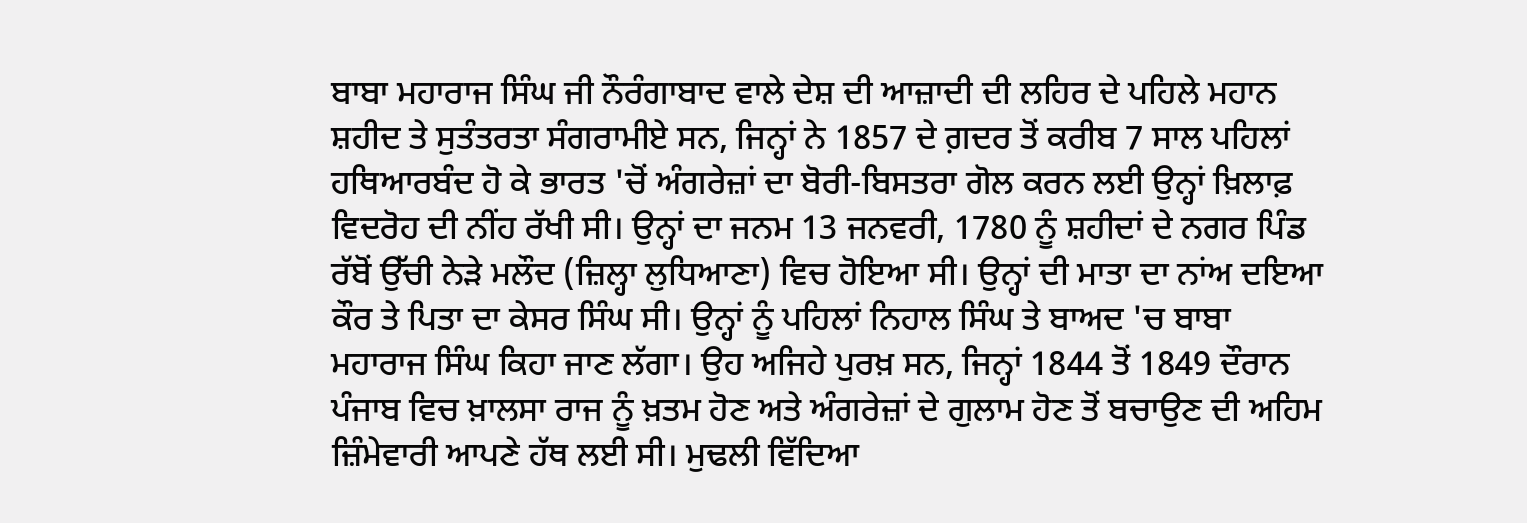ਬਾਬਾ ਮਹਾਰਾਜ ਸਿੰਘ ਜੀ ਨੌਰੰਗਾਬਾਦ ਵਾਲੇ ਦੇਸ਼ ਦੀ ਆਜ਼ਾਦੀ ਦੀ ਲਹਿਰ ਦੇ ਪਹਿਲੇ ਮਹਾਨ ਸ਼ਹੀਦ ਤੇ ਸੁਤੰਤਰਤਾ ਸੰਗਰਾਮੀਏ ਸਨ, ਜਿਨ੍ਹਾਂ ਨੇ 1857 ਦੇ ਗ਼ਦਰ ਤੋਂ ਕਰੀਬ 7 ਸਾਲ ਪਹਿਲਾਂ ਹਥਿਆਰਬੰਦ ਹੋ ਕੇ ਭਾਰਤ 'ਚੋਂ ਅੰਗਰੇਜ਼ਾਂ ਦਾ ਬੋਰੀ-ਬਿਸਤਰਾ ਗੋਲ ਕਰਨ ਲਈ ਉਨ੍ਹਾਂ ਖ਼ਿਲਾਫ਼ ਵਿਦਰੋਹ ਦੀ ਨੀਂਹ ਰੱਖੀ ਸੀ। ਉਨ੍ਹਾਂ ਦਾ ਜਨਮ 13 ਜਨਵਰੀ, 1780 ਨੂੰ ਸ਼ਹੀਦਾਂ ਦੇ ਨਗਰ ਪਿੰਡ ਰੱਬੋਂ ਉੱਚੀ ਨੇੜੇ ਮਲੌਦ (ਜ਼ਿਲ੍ਹਾ ਲੁਧਿਆਣਾ) ਵਿਚ ਹੋਇਆ ਸੀ। ਉਨ੍ਹਾਂ ਦੀ ਮਾਤਾ ਦਾ ਨਾਂਅ ਦਇਆ ਕੌਰ ਤੇ ਪਿਤਾ ਦਾ ਕੇਸਰ ਸਿੰਘ ਸੀ। ਉਨ੍ਹਾਂ ਨੂੰ ਪਹਿਲਾਂ ਨਿਹਾਲ ਸਿੰਘ ਤੇ ਬਾਅਦ 'ਚ ਬਾਬਾ ਮਹਾਰਾਜ ਸਿੰਘ ਕਿਹਾ ਜਾਣ ਲੱਗਾ। ਉਹ ਅਜਿਹੇ ਪੁਰਖ਼ ਸਨ, ਜਿਨ੍ਹਾਂ 1844 ਤੋਂ 1849 ਦੌਰਾਨ ਪੰਜਾਬ ਵਿਚ ਖ਼ਾਲਸਾ ਰਾਜ ਨੂੰ ਖ਼ਤਮ ਹੋਣ ਅਤੇ ਅੰਗਰੇਜ਼ਾਂ ਦੇ ਗੁਲਾਮ ਹੋਣ ਤੋਂ ਬਚਾਉਣ ਦੀ ਅਹਿਮ ਜ਼ਿੰਮੇਵਾਰੀ ਆਪਣੇ ਹੱਥ ਲਈ ਸੀ। ਮੁਢਲੀ ਵਿੱਦਿਆ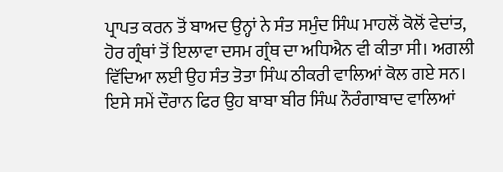ਪ੍ਰਾਪਤ ਕਰਨ ਤੋਂ ਬਾਅਦ ਉਨ੍ਹਾਂ ਨੇ ਸੰਤ ਸਮੁੰਦ ਸਿੰਘ ਮਾਹਲੋਂ ਕੋਲੋਂ ਵੇਦਾਂਤ, ਹੋਰ ਗ੍ਰੰਥਾਂ ਤੋਂ ਇਲਾਵਾ ਦਸਮ ਗ੍ਰੰਥ ਦਾ ਅਧਿਐਨ ਵੀ ਕੀਤਾ ਸੀ। ਅਗਲੀ ਵਿੱਦਿਆ ਲਈ ਉਹ ਸੰਤ ਤੋਤਾ ਸਿੰਘ ਠੀਕਰੀ ਵਾਲਿਆਂ ਕੋਲ ਗਏ ਸਨ।
ਇਸੇ ਸਮੇਂ ਦੌਰਾਨ ਫਿਰ ਉਹ ਬਾਬਾ ਬੀਰ ਸਿੰਘ ਨੌਰੰਗਾਬਾਦ ਵਾਲਿਆਂ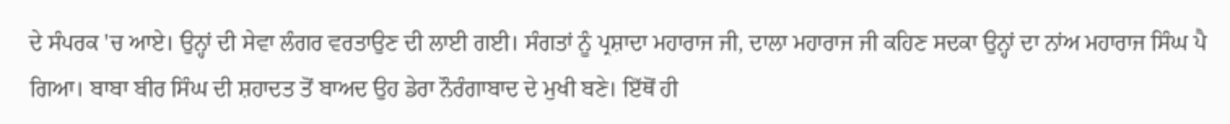ਦੇ ਸੰਪਰਕ 'ਚ ਆਏ। ਉਨ੍ਹਾਂ ਦੀ ਸੇਵਾ ਲੰਗਰ ਵਰਤਾਉਣ ਦੀ ਲਾਈ ਗਈ। ਸੰਗਤਾਂ ਨੂੰ ਪ੍ਰਸ਼ਾਦਾ ਮਹਾਰਾਜ ਜੀ, ਦਾਲਾ ਮਹਾਰਾਜ ਜੀ ਕਹਿਣ ਸਦਕਾ ਉਨ੍ਹਾਂ ਦਾ ਨਾਂਅ ਮਹਾਰਾਜ ਸਿੰਘ ਪੈ ਗਿਆ। ਬਾਬਾ ਬੀਰ ਸਿੰਘ ਦੀ ਸ਼ਹਾਦਤ ਤੋਂ ਬਾਅਦ ਉਹ ਡੇਰਾ ਨੌਰੰਗਾਬਾਦ ਦੇ ਮੁਖੀ ਬਣੇ। ਇੱਥੋਂ ਹੀ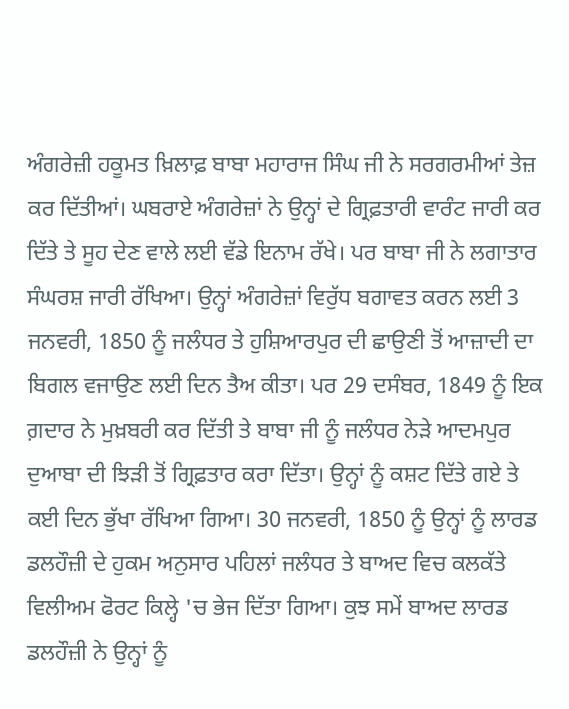ਅੰਗਰੇਜ਼ੀ ਹਕੂਮਤ ਖ਼ਿਲਾਫ਼ ਬਾਬਾ ਮਹਾਰਾਜ ਸਿੰਘ ਜੀ ਨੇ ਸਰਗਰਮੀਆਂ ਤੇਜ਼ ਕਰ ਦਿੱਤੀਆਂ। ਘਬਰਾਏ ਅੰਗਰੇਜ਼ਾਂ ਨੇ ਉਨ੍ਹਾਂ ਦੇ ਗ੍ਰਿਫ਼ਤਾਰੀ ਵਾਰੰਟ ਜਾਰੀ ਕਰ ਦਿੱਤੇ ਤੇ ਸੂਹ ਦੇਣ ਵਾਲੇ ਲਈ ਵੱਡੇ ਇਨਾਮ ਰੱਖੇ। ਪਰ ਬਾਬਾ ਜੀ ਨੇ ਲਗਾਤਾਰ ਸੰਘਰਸ਼ ਜਾਰੀ ਰੱਖਿਆ। ਉਨ੍ਹਾਂ ਅੰਗਰੇਜ਼ਾਂ ਵਿਰੁੱਧ ਬਗਾਵਤ ਕਰਨ ਲਈ 3 ਜਨਵਰੀ, 1850 ਨੂੰ ਜਲੰਧਰ ਤੇ ਹੁਸ਼ਿਆਰਪੁਰ ਦੀ ਛਾਉਣੀ ਤੋਂ ਆਜ਼ਾਦੀ ਦਾ ਬਿਗਲ ਵਜਾਉਣ ਲਈ ਦਿਨ ਤੈਅ ਕੀਤਾ। ਪਰ 29 ਦਸੰਬਰ, 1849 ਨੂੰ ਇਕ ਗ਼ਦਾਰ ਨੇ ਮੁਖ਼ਬਰੀ ਕਰ ਦਿੱਤੀ ਤੇ ਬਾਬਾ ਜੀ ਨੂੰ ਜਲੰਧਰ ਨੇੜੇ ਆਦਮਪੁਰ ਦੁਆਬਾ ਦੀ ਝਿੜੀ ਤੋਂ ਗ੍ਰਿਫ਼ਤਾਰ ਕਰਾ ਦਿੱਤਾ। ਉਨ੍ਹਾਂ ਨੂੰ ਕਸ਼ਟ ਦਿੱਤੇ ਗਏ ਤੇ ਕਈ ਦਿਨ ਭੁੱਖਾ ਰੱਖਿਆ ਗਿਆ। 30 ਜਨਵਰੀ, 1850 ਨੂੰ ਉਨ੍ਹਾਂ ਨੂੰ ਲਾਰਡ ਡਲਹੌਜ਼ੀ ਦੇ ਹੁਕਮ ਅਨੁਸਾਰ ਪਹਿਲਾਂ ਜਲੰਧਰ ਤੇ ਬਾਅਦ ਵਿਚ ਕਲਕੱਤੇ ਵਿਲੀਅਮ ਫੋਰਟ ਕਿਲ੍ਹੇ 'ਚ ਭੇਜ ਦਿੱਤਾ ਗਿਆ। ਕੁਝ ਸਮੇਂ ਬਾਅਦ ਲਾਰਡ ਡਲਹੌਜ਼ੀ ਨੇ ਉਨ੍ਹਾਂ ਨੂੰ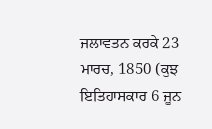ਜਲਾਵਤਨ ਕਰਕੇ 23 ਮਾਰਚ, 1850 (ਕੁਝ ਇਤਿਹਾਸਕਾਰ 6 ਜੂਨ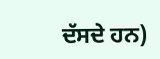ਦੱਸਦੇ ਹਨ)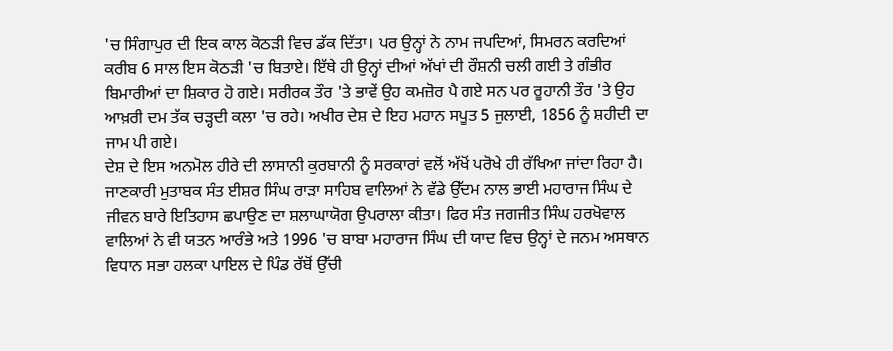'ਚ ਸਿੰਗਾਪੁਰ ਦੀ ਇਕ ਕਾਲ ਕੋਠੜੀ ਵਿਚ ਡੱਕ ਦਿੱਤਾ। ਪਰ ਉਨ੍ਹਾਂ ਨੇ ਨਾਮ ਜਪਦਿਆਂ, ਸਿਮਰਨ ਕਰਦਿਆਂ ਕਰੀਬ 6 ਸਾਲ ਇਸ ਕੋਠੜੀ 'ਚ ਬਿਤਾਏ। ਇੱਥੇ ਹੀ ਉਨ੍ਹਾਂ ਦੀਆਂ ਅੱਖਾਂ ਦੀ ਰੌਸ਼ਨੀ ਚਲੀ ਗਈ ਤੇ ਗੰਭੀਰ ਬਿਮਾਰੀਆਂ ਦਾ ਸ਼ਿਕਾਰ ਹੋ ਗਏ। ਸਰੀਰਕ ਤੌਰ 'ਤੇ ਭਾਵੇਂ ਉਹ ਕਮਜ਼ੋਰ ਪੈ ਗਏ ਸਨ ਪਰ ਰੂਹਾਨੀ ਤੌਰ 'ਤੇ ਉਹ ਆਖ਼ਰੀ ਦਮ ਤੱਕ ਚੜ੍ਹਦੀ ਕਲਾ 'ਚ ਰਹੇ। ਅਖੀਰ ਦੇਸ਼ ਦੇ ਇਹ ਮਹਾਨ ਸਪੂਤ 5 ਜੁਲਾਈ, 1856 ਨੂੰ ਸ਼ਹੀਦੀ ਦਾ ਜਾਮ ਪੀ ਗਏ।
ਦੇਸ਼ ਦੇ ਇਸ ਅਨਮੋਲ ਹੀਰੇ ਦੀ ਲਾਸਾਨੀ ਕੁਰਬਾਨੀ ਨੂੰ ਸਰਕਾਰਾਂ ਵਲੋਂ ਅੱਖੋਂ ਪਰੋਖੇ ਹੀ ਰੱਖਿਆ ਜਾਂਦਾ ਰਿਹਾ ਹੈ। ਜਾਣਕਾਰੀ ਮੁਤਾਬਕ ਸੰਤ ਈਸ਼ਰ ਸਿੰਘ ਰਾੜਾ ਸਾਹਿਬ ਵਾਲਿਆਂ ਨੇ ਵੱਡੇ ਉੱਦਮ ਨਾਲ ਭਾਈ ਮਹਾਰਾਜ ਸਿੰਘ ਦੇ ਜੀਵਨ ਬਾਰੇ ਇਤਿਹਾਸ ਛਪਾਉਣ ਦਾ ਸ਼ਲਾਘਾਯੋਗ ਉਪਰਾਲਾ ਕੀਤਾ। ਫਿਰ ਸੰਤ ਜਗਜੀਤ ਸਿੰਘ ਹਰਖੋਵਾਲ ਵਾਲਿਆਂ ਨੇ ਵੀ ਯਤਨ ਆਰੰਭੇ ਅਤੇ 1996 'ਚ ਬਾਬਾ ਮਹਾਰਾਜ ਸਿੰਘ ਦੀ ਯਾਦ ਵਿਚ ਉਨ੍ਹਾਂ ਦੇ ਜਨਮ ਅਸਥਾਨ ਵਿਧਾਨ ਸਭਾ ਹਲਕਾ ਪਾਇਲ ਦੇ ਪਿੰਡ ਰੱਬੋਂ ਉੱਚੀ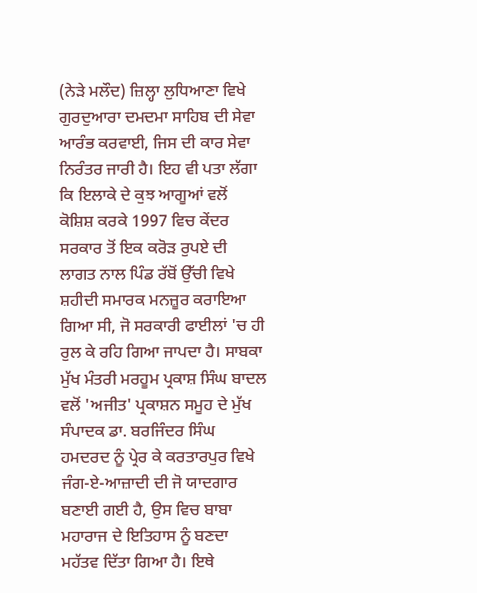(ਨੇੜੇ ਮਲੌਦ) ਜ਼ਿਲ੍ਹਾ ਲੁਧਿਆਣਾ ਵਿਖੇ ਗੁਰਦੁਆਰਾ ਦਮਦਮਾ ਸਾਹਿਬ ਦੀ ਸੇਵਾ ਆਰੰਭ ਕਰਵਾਈ, ਜਿਸ ਦੀ ਕਾਰ ਸੇਵਾ ਨਿਰੰਤਰ ਜਾਰੀ ਹੈ। ਇਹ ਵੀ ਪਤਾ ਲੱਗਾ ਕਿ ਇਲਾਕੇ ਦੇ ਕੁਝ ਆਗੂਆਂ ਵਲੋਂ ਕੋਸ਼ਿਸ਼ ਕਰਕੇ 1997 ਵਿਚ ਕੇਂਦਰ ਸਰਕਾਰ ਤੋਂ ਇਕ ਕਰੋੜ ਰੁਪਏ ਦੀ ਲਾਗਤ ਨਾਲ ਪਿੰਡ ਰੱਬੋਂ ਉੱਚੀ ਵਿਖੇ ਸ਼ਹੀਦੀ ਸਮਾਰਕ ਮਨਜ਼ੂਰ ਕਰਾਇਆ ਗਿਆ ਸੀ, ਜੋ ਸਰਕਾਰੀ ਫਾਈਲਾਂ 'ਚ ਹੀ ਰੁਲ ਕੇ ਰਹਿ ਗਿਆ ਜਾਪਦਾ ਹੈ। ਸਾਬਕਾ ਮੁੱਖ ਮੰਤਰੀ ਮਰਹੂਮ ਪ੍ਰਕਾਸ਼ ਸਿੰਘ ਬਾਦਲ ਵਲੋਂ 'ਅਜੀਤ' ਪ੍ਰਕਾਸ਼ਨ ਸਮੂਹ ਦੇ ਮੁੱਖ ਸੰਪਾਦਕ ਡਾ. ਬਰਜਿੰਦਰ ਸਿੰਘ ਹਮਦਰਦ ਨੂੰ ਪ੍ਰੇਰ ਕੇ ਕਰਤਾਰਪੁਰ ਵਿਖੇ ਜੰਗ-ਏ-ਆਜ਼ਾਦੀ ਦੀ ਜੋ ਯਾਦਗਾਰ ਬਣਾਈ ਗਈ ਹੈ, ਉਸ ਵਿਚ ਬਾਬਾ ਮਹਾਰਾਜ ਦੇ ਇਤਿਹਾਸ ਨੂੰ ਬਣਦਾ ਮਹੱਤਵ ਦਿੱਤਾ ਗਿਆ ਹੈ। ਇਥੇ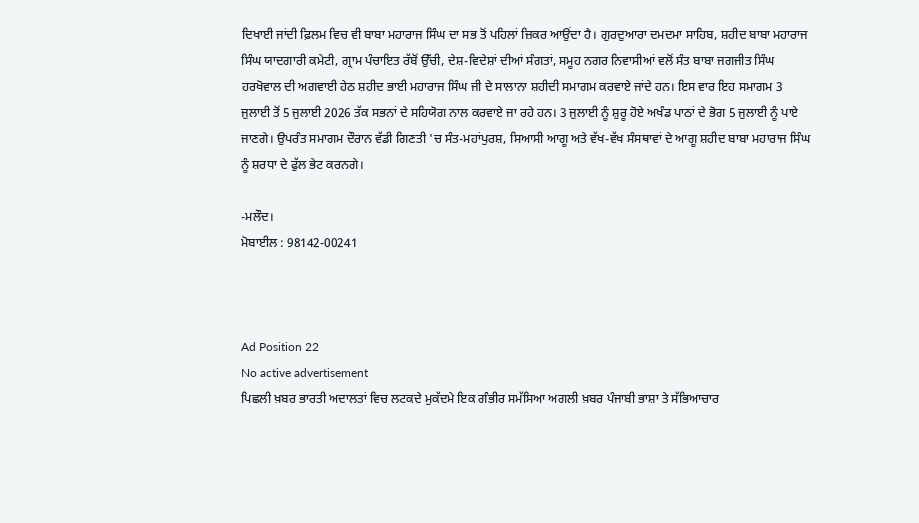ਦਿਖਾਈ ਜਾਂਦੀ ਫ਼ਿਲਮ ਵਿਚ ਵੀ ਬਾਬਾ ਮਹਾਰਾਜ ਸਿੰਘ ਦਾ ਸਭ ਤੋਂ ਪਹਿਲਾਂ ਜ਼ਿਕਰ ਆਉਂਦਾ ਹੈ। ਗੁਰਦੁਆਰਾ ਦਮਦਮਾ ਸਾਹਿਬ, ਸ਼ਹੀਦ ਬਾਬਾ ਮਹਾਰਾਜ ਸਿੰਘ ਯਾਦਗਾਰੀ ਕਮੇਟੀ, ਗ੍ਰਾਮ ਪੰਚਾਇਤ ਰੱਬੋਂ ਉੱਚੀ, ਦੇਸ਼-ਵਿਦੇਸ਼ਾਂ ਦੀਆਂ ਸੰਗਤਾਂ, ਸਮੂਹ ਨਗਰ ਨਿਵਾਸੀਆਂ ਵਲੋਂ ਸੰਤ ਬਾਬਾ ਜਗਜੀਤ ਸਿੰਘ ਹਰਖੋਵਾਲ ਦੀ ਅਗਵਾਈ ਹੇਠ ਸ਼ਹੀਦ ਭਾਈ ਮਹਾਰਾਜ ਸਿੰਘ ਜੀ ਦੇ ਸਾਲਾਨਾ ਸ਼ਹੀਦੀ ਸਮਾਗਮ ਕਰਵਾਏ ਜਾਂਦੇ ਹਨ। ਇਸ ਵਾਰ ਇਹ ਸਮਾਗਮ 3 ਜੁਲਾਈ ਤੋਂ 5 ਜੁਲਾਈ 2026 ਤੱਕ ਸਭਨਾਂ ਦੇ ਸਹਿਯੋਗ ਨਾਲ ਕਰਵਾਏ ਜਾ ਰਹੇ ਹਨ। 3 ਜੁਲਾਈ ਨੂੰ ਸ਼ੁਰੂ ਹੋਏ ਅਖੰਡ ਪਾਠਾਂ ਦੇ ਭੋਗ 5 ਜੁਲਾਈ ਨੂੰ ਪਾਏ ਜਾਣਗੇ। ਉਪਰੰਤ ਸਮਾਗਮ ਦੌਰਾਨ ਵੱਡੀ ਗਿਣਤੀ 'ਚ ਸੰਤ-ਮਹਾਂਪੁਰਸ਼, ਸਿਆਸੀ ਆਗੂ ਅਤੇ ਵੱਖ-ਵੱਖ ਸੰਸਥਾਵਾਂ ਦੇ ਆਗੂ ਸ਼ਹੀਦ ਬਾਬਾ ਮਹਾਰਾਜ ਸਿੰਘ ਨੂੰ ਸ਼ਰਧਾ ਦੇ ਫੁੱਲ ਭੇਟ ਕਰਨਗੇ।

-ਮਲੌਦ।
ਮੋਬਾਈਲ : 98142-00241



Ad Position 22
No active advertisement
ਪਿਛਲੀ ਖ਼ਬਰ ਭਾਰਤੀ ਅਦਾਲਤਾਂ ਵਿਚ ਲਟਕਦੇ ਮੁਕੱਦਮੇ ਇਕ ਗੰਭੀਰ ਸਮੱਸਿਆ ਅਗਲੀ ਖ਼ਬਰ ਪੰਜਾਬੀ ਭਾਸ਼ਾ ਤੇ ਸੱਭਿਆਚਾਰ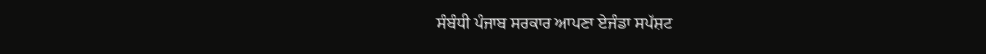ਸੰਬੰਧੀ ਪੰਜਾਬ ਸਰਕਾਰ ਆਪਣਾ ਏਜੰਡਾ ਸਪੱਸ਼ਟ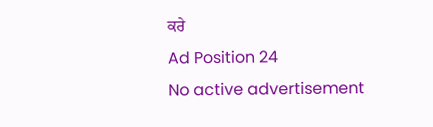ਕਰੇ
Ad Position 24
No active advertisement